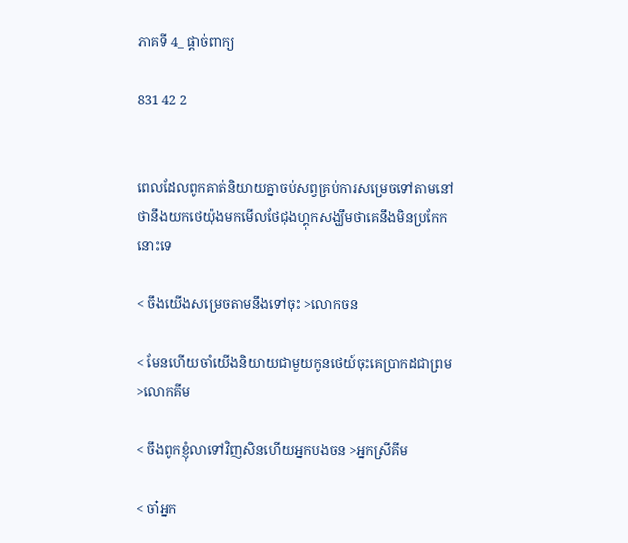ភាគទី 4_ ផ្ដាច់ពាក្យ

831 42 2


ពេលដែលពូកគាត់និយាយគ្នាចប់សព្វគ្រប់ការសម្រេចទៅតាមនៅថានឹងយកថេយ៉ុងមកមើលថែជុងហ្គុកសង្ឃឹមថាគេនឹងមិនប្រកែកនោះទេ

< ចឹងយើងសម្រេចតាមនឹងទៅចុះ >លោកចន

< មែនហើយចាំយើងនិយាយជាមួយកូនថេយ៍ចុះគេប្រាកដជាព្រម >លោកគីម

< ចឹងពូកខ្ញុំលាទៅវិញសិនហើយអ្នកបងចន >អ្នកស្រីគីម

< ចា៎អ្នក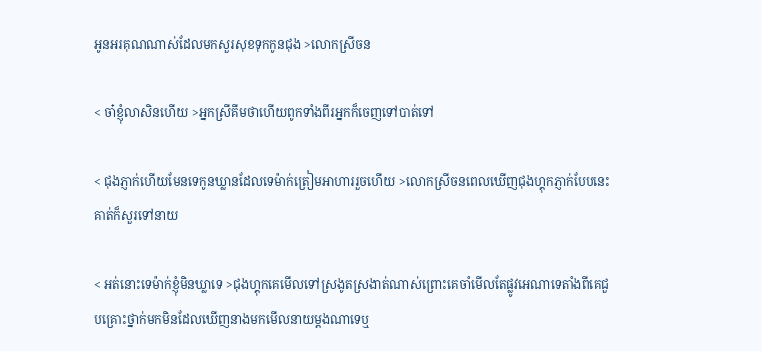អូនអរគុណណាស់ដែលមកសួរសុខទុកកូនជុង >លោកស្រីចន

< ចា៎ខ្ញុំលាសិនហើយ >អ្នកស្រីគីមថាហើយពូកទាំងពីរអ្នកក៏ចេញទៅបាត់ទៅ

< ជុងភ្ញាក់ហើយមែនទេកូនឃ្លានដែលទេម៉ាក់ត្រៀមអាហាររួចហើយ >លោកស្រីចនពេលឃើញជុងហ្គុកភ្ញាក់បែបនេះគាត់ក៏សួរទៅនាយ

< អត់នោះទេម៉ាក់ខ្ញុំមិនឃ្លាទេ >ជុងហ្គុកគេមើលទៅស្រងូតស្រងាត់ណាស់ព្រោះគេចាំមើលតែផ្លូវអេណាទេតាំងពីគេជួបគ្រោះថ្នាក់មកមិនដែលឃើញនាងមកមើលនាយម្តងណាទេឬ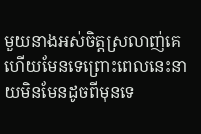មួយនាងអស់ចិត្តស្រលាញ់គេហើយមែនទេព្រោះពេលនេះនាយមិនមែនដូចពីមុនទេ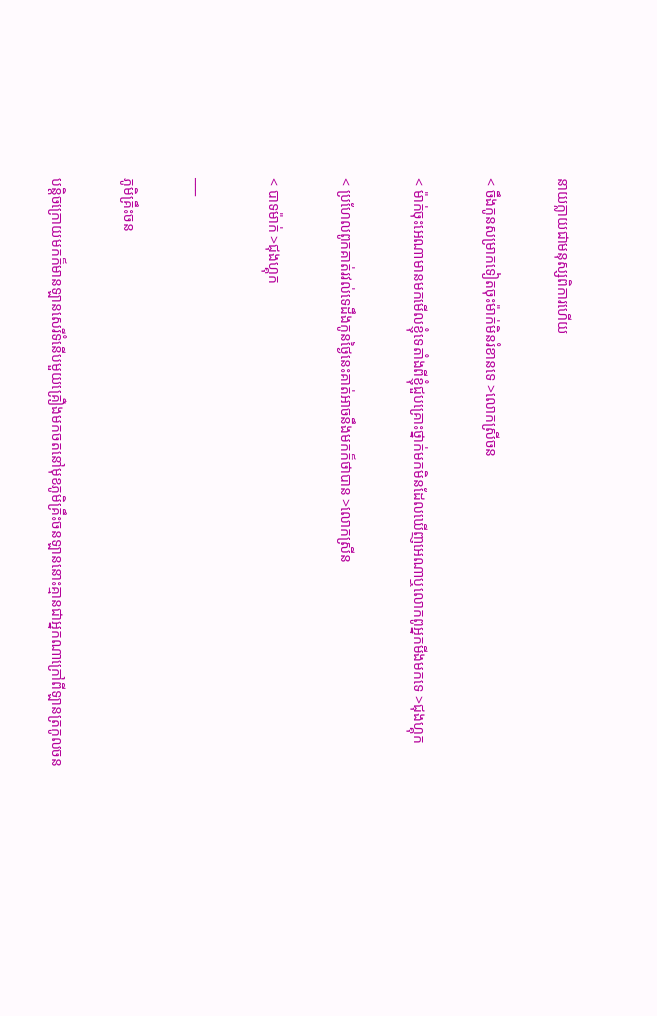នាយក្លាយជាមនុស្សពិការហើយ

< ចឹងកូនសម្រាកទៀតចុះម៉ាក់មិនរំខានទេ >លោកស្រីចន

< ម៉ាក់ចុះអេណាមានមកមើលខ្ញុំទេតាំងពីខ្ញុំជួបគ្រោះថ្នាក់មកមិនដែលឃើញអេណាឬលោកពូអ្នកមីងមកទេ >ជុងហ្គុក

< ប្រហែលពូកគាត់រវល់ទេដឹងកូនថ្ងៃនេះគាត់អាចនឹងមកក៏ថាបាន >លោកស្រីន

< បាទម៉ាក់ >ជុងហ្គុក

___

ភូមិគ្រឹះចន

បន្តិចក្រោយមកក៏មានឡានសេរីទំនើបមួយគ្រឿងមកចតនៅមុខភូមិគ្រឹះចនឡាននោះគ្មានជាអ្នកណាក្រៅពីឡានត្រកូលចន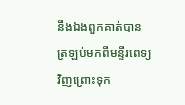នឹងឯងពួកគាត់បានត្រឡប់មកពីមន្ទីរពេទ្យវិញព្រោះទុក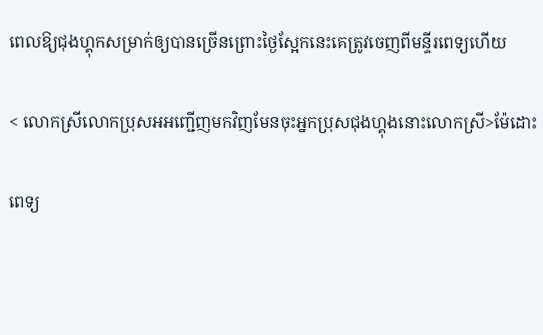ពេលឱ្យជុងហ្គុកសម្រាក់ឲ្យបានច្រើនព្រោះថ្ងៃស្អែកនេះគេត្រូវចេញពីមន្ទីរពេទ្យហើយ

< លោកស្រីលោកប្រុសអអញ្ជើញមកវិញមែនចុះអ្នកប្រុសជុងហ្គុងនោះលោកស្រី>ម៉ែដោះ

ពេទ្យ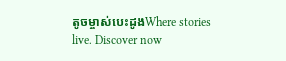តូចម្ចាស់បេះដូងWhere stories live. Discover now